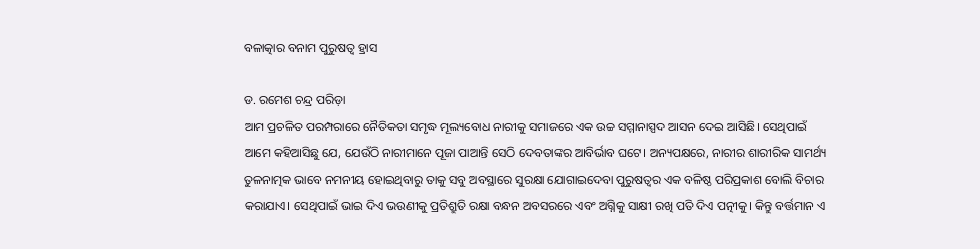ବଳାତ୍କାର ବନାମ ପୁରୁଷତ୍ୱ ହ୍ରାସ

ଡ. ରମେଶ ଚନ୍ଦ୍ର ପରିଡ଼ା
ଆମ ପ୍ରଚଳିତ ପରମ୍ପରାରେ ନୈତିକତା ସମୃଦ୍ଧ ମୂଲ୍ୟବୋଧ ନାରୀକୁ ସମାଜରେ ଏକ ଉଚ୍ଚ ସମ୍ମାନାସ୍ପଦ ଆସନ ଦେଇ ଆସିଛି। ସେଥିପାଇଁ ଆମେ କହିଆସିଛୁ ଯେ, ଯେଉଁଠି ନାରୀମାନେ ପୂଜା ପାଆନ୍ତି ସେଠି ଦେବତାଙ୍କର ଆବିର୍ଭାବ ଘଟେ। ଅନ୍ୟପକ୍ଷରେ, ନାରୀର ଶାରୀରିକ ସାମର୍ଥ୍ୟ ତୁଳନାତ୍ମକ ଭାବେ ନମନୀୟ ହୋଇଥିବାରୁ ତାକୁ ସବୁ ଅବସ୍ଥାରେ ସୁରକ୍ଷା ଯୋଗାଇଦେବା ପୁରୁଷତ୍ୱର ଏକ ବଳିଷ୍ଠ ପରିପ୍ରକାଶ ବୋଲି ବିଚାର କରାଯାଏ। ସେଥିପାଇଁ ଭାଇ ଦିଏ ଭଉଣୀକୁ ପ୍ରତିଶ୍ରୁତି ରକ୍ଷା ବନ୍ଧନ ଅବସରରେ ଏବଂ ଅଗ୍ନିକୁ ସାକ୍ଷୀ ରଖି ପତି ଦିଏ ପତ୍ନୀକୁ। କିନ୍ତୁ ବର୍ତ୍ତମାନ ଏ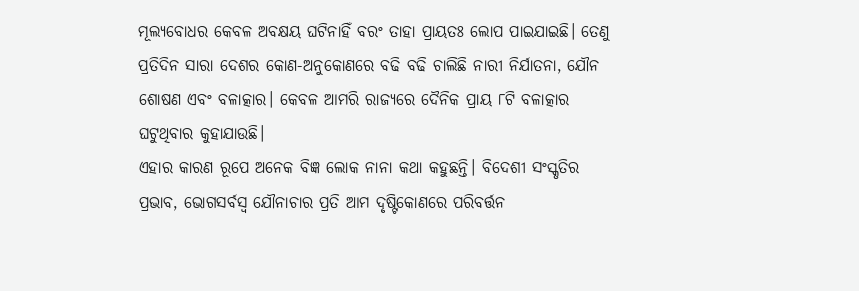ମୂଲ୍ୟବୋଧର କେବଳ ଅବକ୍ଷୟ ଘଟିନାହିଁ ବରଂ ତାହା ପ୍ରାୟତଃ ଲୋପ ପାଇଯାଇଛି। ତେଣୁ ପ୍ରତିଦିନ ସାରା ଦେଶର କୋଣ-ଅନୁକୋଣରେ ବଢି ବଢି ଚାଲିଛି ନାରୀ ନିର୍ଯାତନା, ଯୌନ ଶୋଷଣ ଏବଂ ବଳାତ୍କାର। କେବଳ ଆମରି ରାଜ୍ୟରେ ଦୈନିକ ପ୍ରାୟ ୮ଟି ବଳାତ୍କାର ଘଟୁଥିବାର କୁହାଯାଉଛି।
ଏହାର କାରଣ ରୂପେ ଅନେକ ବିଜ୍ଞ ଲୋକ ନାନା କଥା କହୁଛନ୍ତି। ବିଦେଶୀ ସଂସ୍କୃତିର ପ୍ରଭାବ, ଭୋଗସର୍ବସ୍ବ ଯୌନାଚାର ପ୍ରତି ଆମ ଦୃଷ୍ଟିକୋଣରେ ପରିବର୍ତ୍ତନ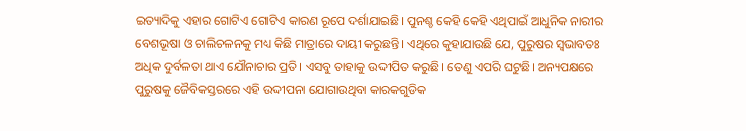ଇତ୍ୟାଦିକୁ ଏହାର ଗୋଟିଏ ଗୋଟିଏ କାରଣ ରୂପେ ଦର୍ଶାଯାଇଛି। ପୁନଶ୍ଚ କେହି କେହି ଏଥିପାଇଁ ଆଧୁନିକ ନାରୀର ବେଶଭୂଷା ଓ ଚାଲିଚଳନକୁ ମଧ୍ୟ କିଛି ମାତ୍ରାରେ ଦାୟୀ କରୁଛନ୍ତି। ଏଥିରେ କୁହାଯାଉଛି ଯେ, ପୁରୁଷର ସ୍ବଭାବତଃ ଅଧିକ ଦୁର୍ବଳତା ଥାଏ ଯୌନାଚାର ପ୍ରତି। ଏସବୁ ତାହାକୁ ଉଦ୍ଦୀପିତ କରୁଛି। ତେଣୁ ଏପରି ଘଟୁଛି। ଅନ୍ୟପକ୍ଷରେ ପୁରୁଷକୁ ଜୈବିକସ୍ତରରେ ଏହି ଉଦ୍ଦୀପନା ଯୋଗାଉଥିବା କାରକଗୁଡିକ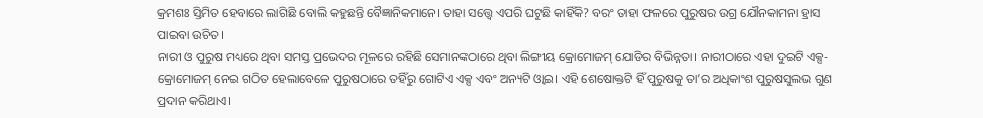କ୍ରମଶଃ ସ୍ତିମିତ ହେବାରେ ଲାଗିଛି ବୋଲି କହୁଛନ୍ତି ବୈଜ୍ଞାନିକମାନେ। ତାହା ସତ୍ତ୍ୱେ ଏପରି ଘଟୁଛି କାହିଁକି? ବରଂ ତାହା ଫଳରେ ପୁରୁଷର ଉଗ୍ର ଯୌନକାମନା ହ୍ରାସ ପାଇବା ଉଚିତ।
ନାରୀ ଓ ପୁରୁଷ ମଧ୍ୟରେ ଥିବା ସମସ୍ତ ପ୍ରଭେଦର ମୂଳରେ ରହିଛି ସେମାନଙ୍କଠାରେ ଥିବା ଲିଙ୍ଗୀୟ କ୍ରୋମୋଜମ୍‌ ଯୋଡିର ବିଭିନ୍ନତା। ନାରୀଠାରେ ଏହା ଦୁଇଟି ଏକ୍ସ-କ୍ରୋମୋଜମ୍‌ ନେଇ ଗଠିତ ହେଲାବେଳେ ପୁରୁଷଠାରେ ତହିଁରୁ ଗୋଟିଏ ଏକ୍ସ ଏବଂ ଅନ୍ୟଟି ଓ୍ବାଇ। ଏହି ଶେଷୋକ୍ତଟି ହିଁ ପୁରୁଷକୁ ତା’ର ଅଧିକାଂଶ ପୁରୁଷସୁଲଭ ଗୁଣ ପ୍ରଦାନ କରିଥାଏ।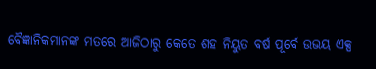ବୈଜ୍ଞାନିକମାନଙ୍କ ମତରେ ଆଜିଠାରୁ କେତେ ଶହ ନିୟୁତ ବର୍ଷ ପୂର୍ବେ ଉଭୟ ଏକ୍ସ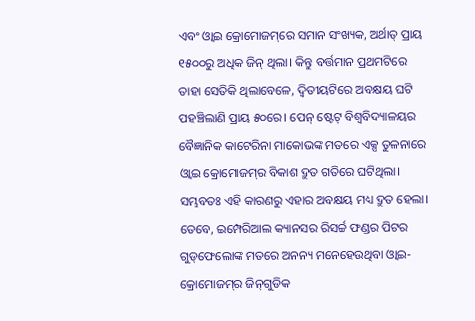ଏବଂ ଓ୍ବାଇ କ୍ରୋମୋଜମ୍‌ରେ ସମାନ ସଂଖ୍ୟକ, ଅର୍ଥାତ୍‌ ପ୍ରାୟ ୧୫୦୦ରୁ ଅଧିକ ଜିନ୍‌ ଥିଲା। କିନ୍ତୁ ବର୍ତ୍ତମାନ ପ୍ରଥମଟିରେ ତାହା ସେତିକି ଥିଲାବେଳେ, ଦ୍ୱିତୀୟଟିରେ ଅବକ୍ଷୟ ଘଟି ପହଞ୍ଚିଲାଣି ପ୍ରାୟ ୫୦ରେ। ପେନ୍‌ ଷ୍ଟେଟ୍‌ ବିଶ୍ୱବିଦ୍ୟାଳୟର ବୈଜ୍ଞାନିକ କାଟେରିନା ମାକୋଭଙ୍କ ମତରେ ଏକ୍ସ ତୁଳନାରେ ଓ୍ବାଇ କ୍ରୋମୋଜମ୍‌ର ବିକାଶ ଦ୍ରୁତ ଗତିରେ ଘଟିଥିଲା। ସମ୍ଭବତଃ ଏହି କାରଣରୁ ଏହାର ଅବକ୍ଷୟ ମଧ୍ୟ ଦ୍ରୁତ ହେଲା। ତେବେ, ଇମ୍ପେରିଆଲ କ୍ୟାନସର ରିସର୍ଚ୍ଚ ଫଣ୍ଡର ପିଟର ଗୁଡ୍‌ଫେଲୋଙ୍କ ମତରେ ଅନନ୍ୟ ମନେହେଉଥିବା ଓ୍ବାଇ-କ୍ରୋମୋଜମ୍‌ର ଜିନ୍‌ଗୁଡିକ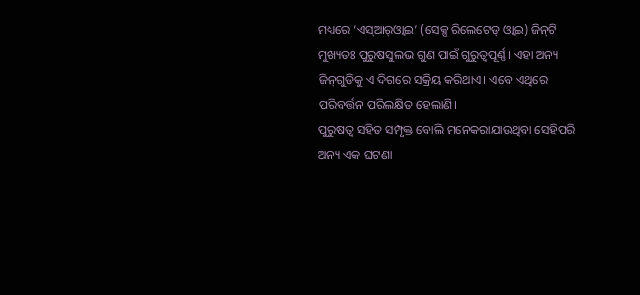ମଧ୍ୟରେ ‘ଏସ୍‌ଆର୍‌ଓ୍ବାଇ’ (ସେକ୍ସ ରିଲେଟେଡ୍‌ ଓ୍ବାଇ) ଜିନ୍‌ଟି ମୁଖ୍ୟତଃ ପୁରୁଷସୁଲଭ ଗୁଣ ପାଇଁ ଗୁରୁତ୍ୱପୂର୍ଣ୍ଣ। ଏହା ଅନ୍ୟ ଜିନ୍‌ଗୁଡିକୁ ଏ ଦିଗରେ ସକ୍ରିୟ କରିଥାଏ। ଏବେ ଏଥିରେ ପରିବର୍ତ୍ତନ ପରିଲକ୍ଷିତ ହେଲାଣି।
ପୁରୁଷତ୍ୱ ସହିତ ସମ୍ପୃକ୍ତ ବୋଲି ମନେକରାଯାଉଥିବା ସେହିପରି ଅନ୍ୟ ଏକ ଘଟଣା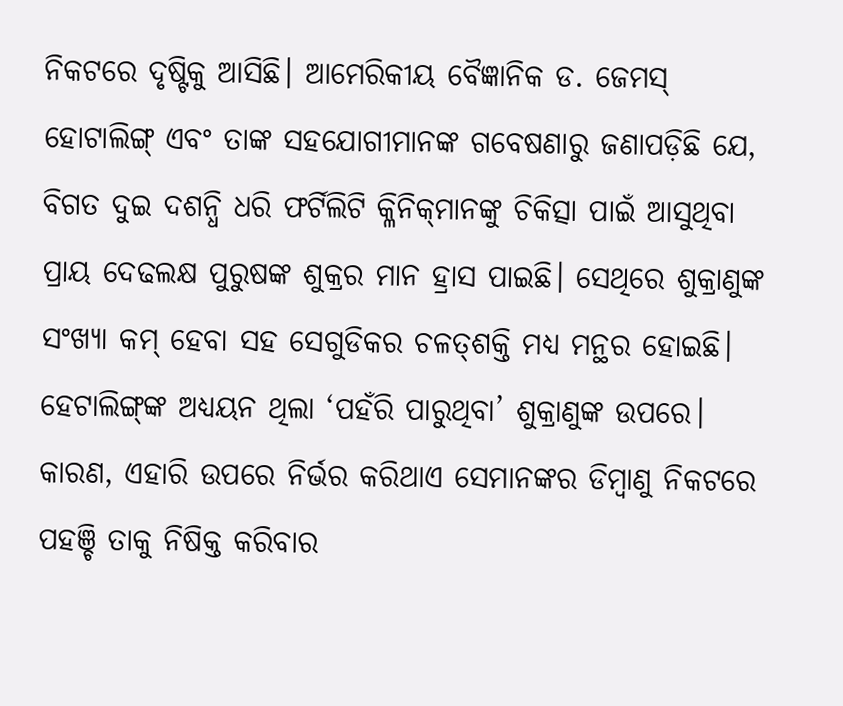ନିକଟରେ ଦୃଷ୍ଟିକୁ ଆସିଛି। ଆମେରିକୀୟ ବୈଜ୍ଞାନିକ ଡ. ଜେମସ୍‌ ହୋଟାଲିଙ୍ଗ୍‌ ଏବଂ ତାଙ୍କ ସହଯୋଗୀମାନଙ୍କ ଗବେଷଣାରୁ ଜଣାପଡ଼ିଛି ଯେ, ବିଗତ ଦୁଇ ଦଶନ୍ଧି ଧରି ଫର୍ଟିଲିଟି କ୍ଳିନିକ୍‌ମାନଙ୍କୁ ଚିକିତ୍ସା ପାଇଁ ଆସୁଥିବା ପ୍ରାୟ ଦେଢଲକ୍ଷ ପୁରୁଷଙ୍କ ଶୁକ୍ରର ମାନ ହ୍ରାସ ପାଇଛି। ସେଥିରେ ଶୁକ୍ରାଣୁଙ୍କ ସଂଖ୍ୟା କମ୍‌ ହେବା ସହ ସେଗୁଡିକର ଚଳତ୍‌ଶକ୍ତି ମଧ୍ୟ ମନ୍ଥର ହୋଇଛି।
ହେଟାଲିଙ୍ଗ୍‌ଙ୍କ ଅଧ୍ୟୟନ ଥିଲା ‘ପହଁରି ପାରୁଥିବା’ ଶୁକ୍ରାଣୁଙ୍କ ଉପରେ। କାରଣ, ଏହାରି ଉପରେ ନିର୍ଭର କରିଥାଏ ସେମାନଙ୍କର ଡିମ୍ବାଣୁ ନିକଟରେ ପହଞ୍ଚି ତାକୁ ନିଷିକ୍ତ କରିବାର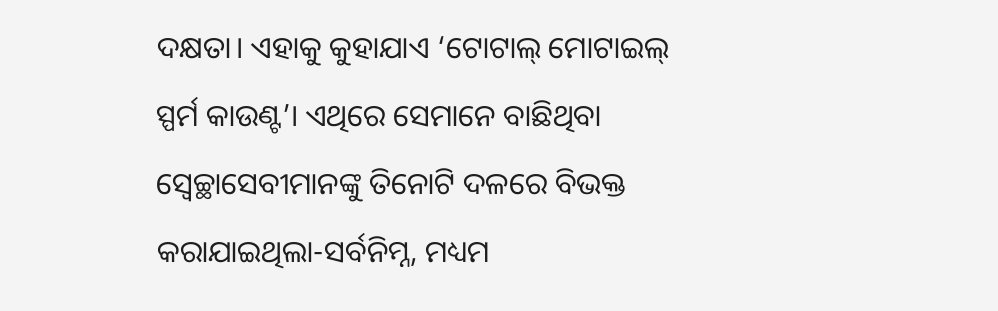ଦକ୍ଷତା। ଏହାକୁ କୁହାଯାଏ ‘ଟୋଟାଲ୍‌ ମୋଟାଇଲ୍‌ ସ୍ପର୍ମ କାଉଣ୍ଟ’। ଏଥିରେ ସେମାନେ ବାଛିଥିବା ସ୍ବେଚ୍ଛାସେବୀମାନଙ୍କୁ ତିନୋଟି ଦଳରେ ବିଭକ୍ତ କରାଯାଇଥିଲା-ସର୍ବନିମ୍ନ, ମଧ୍ୟମ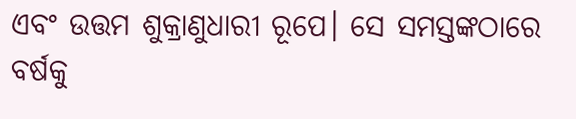ଏବଂ ଉତ୍ତମ ଶୁକ୍ରାଣୁଧାରୀ ରୂପେ। ସେ ସମସ୍ତଙ୍କଠାରେ ବର୍ଷକୁ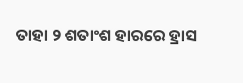ତାହା ୨ ଶତାଂଶ ହାରରେ ହ୍ରାସ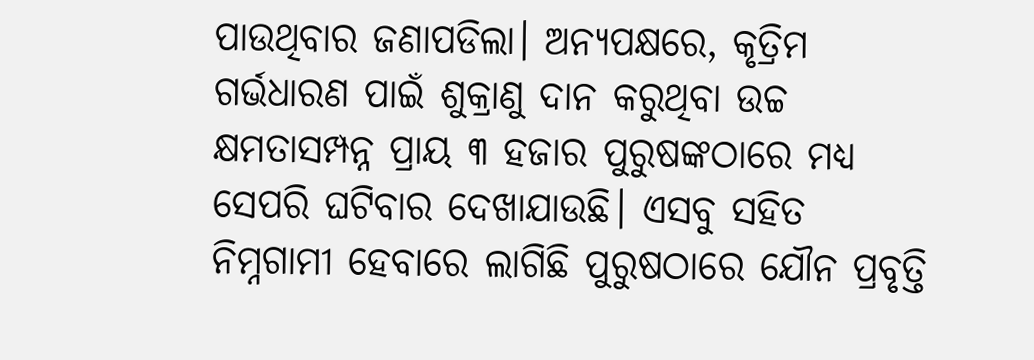ପାଉଥିବାର ଜଣାପଡିଲା। ଅନ୍ୟପକ୍ଷରେ, କୃତ୍ରିମ ଗର୍ଭଧାରଣ ପାଇଁ ଶୁକ୍ରାଣୁ ଦାନ କରୁଥିବା ଉଚ୍ଚ କ୍ଷମତାସମ୍ପନ୍ନ ପ୍ରାୟ ୩ ହଜାର ପୁରୁଷଙ୍କଠାରେ ମଧ୍ୟ ସେପରି ଘଟିବାର ଦେଖାଯାଉଛି। ଏସବୁ ସହିତ ନିମ୍ନଗାମୀ ହେବାରେ ଲାଗିଛି ପୁରୁଷଠାରେ ଯୌନ ପ୍ରବୃତ୍ତି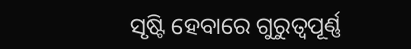ସୃଷ୍ଟି ହେବାରେ ଗୁରୁତ୍ୱପୂର୍ଣ୍ଣ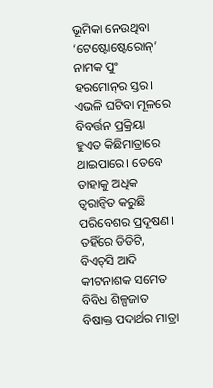ଭୂମିକା ନେଉଥିବା ‘ଟେଷ୍ଟୋଷ୍ଟେରୋନ୍‌’ ନାମକ ପୁଂ ହରମୋନ୍‌ର ସ୍ତର।
ଏଭଳି ଘଟିବା ମୂଳରେ ବିବର୍ତ୍ତନ ପ୍ରକ୍ରିୟା ହୁଏତ କିଛିମାତ୍ରାରେ ଥାଇପାରେ। ତେବେ ତାହାକୁ ଅଧିକ ତ୍ୱରାନ୍ବିତ କରୁଛି ପରିବେଶର ପ୍ରଦୂଷଣ। ତହିଁରେ ଡିଡିଟି, ବିଏଚ୍‌ସି ଆଦି କୀଟନାଶକ ସମେତ ବିବିଧ ଶିଳ୍ପଜାତ ବିଷାକ୍ତ ପଦାର୍ଥର ମାତ୍ରା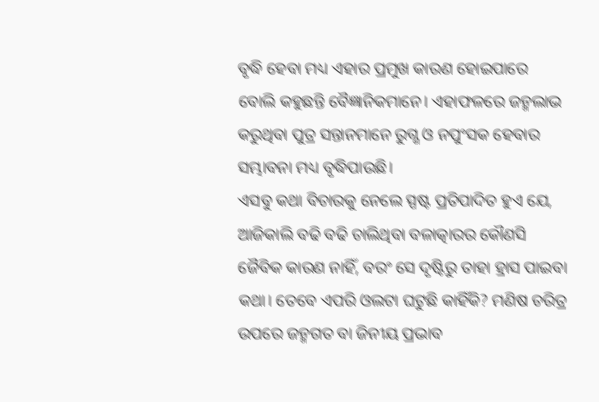ବୃଦ୍ଧି ହେବା ମଧ୍ୟ ଏହାର ପ୍ରମୁଖ କାରଣ ହୋଇପାରେ ବୋଲି କହୁଛନ୍ତି ବୈଜ୍ଞାନିକମାନେ। ଏହାଫଳରେ ଜନ୍ମଲାଭ କରୁଥିବା ପୁତ୍ର ସନ୍ତାନମାନେ ରୁଗ୍ଣ ଓ ନପୁଂସକ ହେବାର ସମ୍ଭାବନା ମଧ୍ୟ ବୃଦ୍ଧିପାଉଛି।
ଏସବୁ କଥା ବିଚାରକୁ ନେଲେ ସ୍ପଷ୍ଟ ପ୍ରତିପାଦିତ ହୁଏ ଯେ, ଆଜିକାଲି ବଢି ବଢି ଚାଲିଥିବା ବଳାତ୍କାରର କୌଣସି ଜୈବିକ କାରଣ ନାହିଁ, ବରଂ ସେ ଦୃଷ୍ଟିରୁ ତାହା ହ୍ରାସ ପାଇବା କଥା। ତେବେ ଏପରି ଓଲଟା ଘଟୁଛି କାହିଁକି? ମଣିଷ ଚରିତ୍ର ଉପରେ ଜନ୍ମଗତ ବା ଜିନୀୟ ପ୍ରଭାବ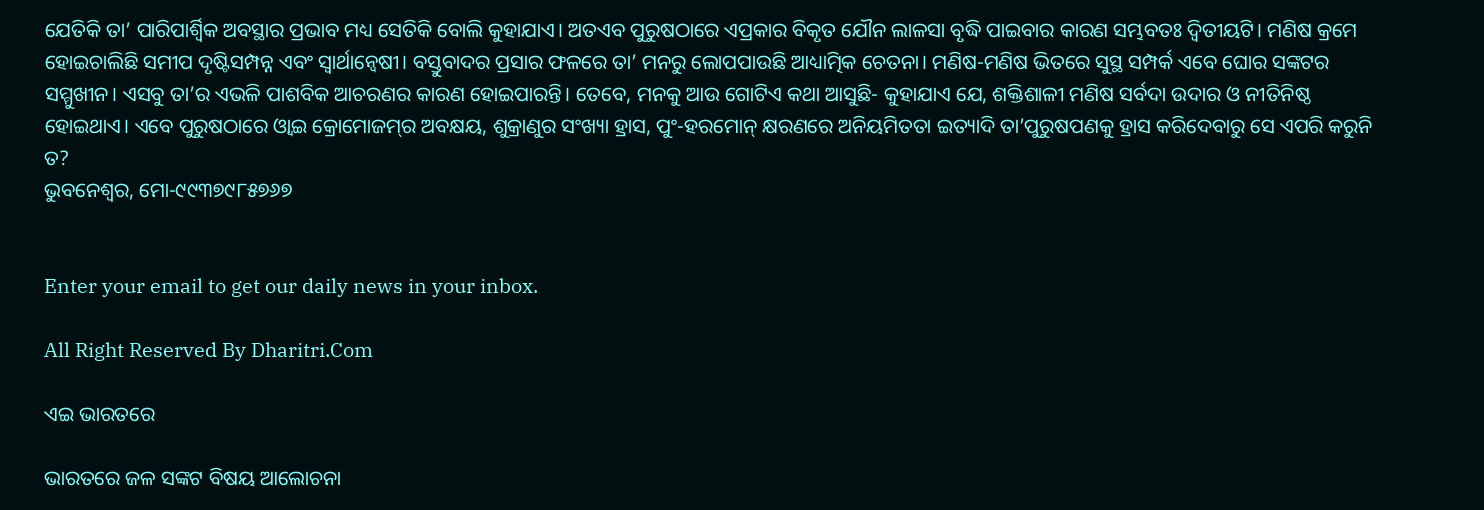ଯେତିକି ତା’ ପାରିପାର୍ଶ୍ୱିକ ଅବସ୍ଥାର ପ୍ରଭାବ ମଧ୍ୟ ସେତିକି ବୋଲି କୁହାଯାଏ। ଅତଏବ ପୁରୁଷଠାରେ ଏପ୍ରକାର ବିକୃତ ଯୌନ ଲାଳସା ବୃଦ୍ଧି ପାଇବାର କାରଣ ସମ୍ଭବତଃ ଦ୍ୱିତୀୟଟି। ମଣିଷ କ୍ରମେ ହୋଇଚାଲିଛି ସମୀପ ଦୃଷ୍ଟିସମ୍ପନ୍ନ ଏବଂ ସ୍ବାର୍ଥାନ୍ବେଷୀ। ବସ୍ତୁବାଦର ପ୍ରସାର ଫଳରେ ତା’ ମନରୁ ଲୋପପାଉଛି ଆଧ୍ୟାତ୍ମିକ ଚେତନା। ମଣିଷ-ମଣିଷ ଭିତରେ ସୁସ୍ଥ ସମ୍ପର୍କ ଏବେ ଘୋର ସଙ୍କଟର ସମ୍ମୁଖୀନ। ଏସବୁ ତା’ର ଏଭଳି ପାଶବିକ ଆଚରଣର କାରଣ ହୋଇପାରନ୍ତି। ତେବେ, ମନକୁ ଆଉ ଗୋଟିଏ କଥା ଆସୁଛି- କୁହାଯାଏ ଯେ, ଶକ୍ତିଶାଳୀ ମଣିଷ ସର୍ବଦା ଉଦାର ଓ ନୀତିନିଷ୍ଠ ହୋଇଥାଏ। ଏବେ ପୁରୁଷଠାରେ ଓ୍ବାଇ କ୍ରୋମୋଜମ୍‌ର ଅବକ୍ଷୟ, ଶୁକ୍ରାଣୁର ସଂଖ୍ୟା ହ୍ରାସ, ପୁଂ-ହରମୋନ୍‌ କ୍ଷରଣରେ ଅନିୟମିତତା ଇତ୍ୟାଦି ତା’ପୁରୁଷପଣକୁ ହ୍ରାସ କରିଦେବାରୁ ସେ ଏପରି କରୁନି ତ?
ଭୁବନେଶ୍ୱର, ମୋ-୯୯୩୭୯୮୫୭୬୭


Enter your email to get our daily news in your inbox.

All Right Reserved By Dharitri.Com

ଏଇ ଭାରତରେ

ଭାରତରେ ଜଳ ସଙ୍କଟ ବିଷୟ ଆଲୋଚନା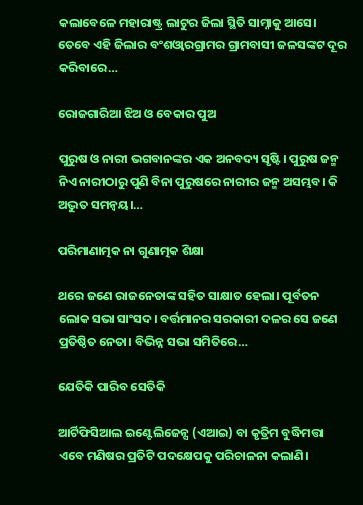କଲାବେଳେ ମହାରାଷ୍ଟ୍ର ଲାଟୁର ଜିଲା ସ୍ଥିତି ସାମ୍ନାକୁ ଆସେ। ତେବେ ଏହି ଜିଲାର ବଂଶଓ୍ବାରଗ୍ରାମର ଗ୍ରାମବାସୀ ଜଳସଙ୍କଟ ଦୂର କରିବାରେ…

ରୋଜଗାରିଆ ଝିଅ ଓ ବେକାର ପୁଅ

ପୁରୁଷ ଓ ନାରୀ ଭଗବାନଙ୍କର ଏକ ଅନବଦ୍ୟ ସୃଷ୍ଟି। ପୁରୁଷ ଜନ୍ମ ନିଏ ନାରୀଠାରୁ ପୁଣି ବିନା ପୁରୁଷରେ ନାରୀର ଜନ୍ମ ଅସମ୍ଭବ। କି ଅଦ୍ଭୁତ ସମନ୍ବୟ।…

ପରିମାଣାତ୍ମକ ନା ଗୁଣାତ୍ମକ ଶିକ୍ଷା

ଥରେ ଜଣେ ରାଜନେତାଙ୍କ ସହିତ ସାକ୍ଷାତ ହେଲା। ପୂର୍ବତନ ଲୋକ ସଭା ସାଂସଦ। ବର୍ତ୍ତମାନର ସରକାରୀ ଦଳର ସେ ଜଣେ ପ୍ରତିଷ୍ଠିତ ନେତା। ବିଭିନ୍ନ ସଭା ସମିତିରେ…

ଯେତିକି ପାରିବ ସେତିକି

ଆର୍ଟିଫିସିଆଲ ଇଣ୍ଟେଲିଜେନ୍ସ (ଏଆଇ) ବା କୃତ୍ରିମ ବୁଦ୍ଧିମତ୍ତା ଏବେ ମଣିଷର ପ୍ରତିଟି ପଦକ୍ଷେପକୁ ପରିଚାଳନା କଲାଣି।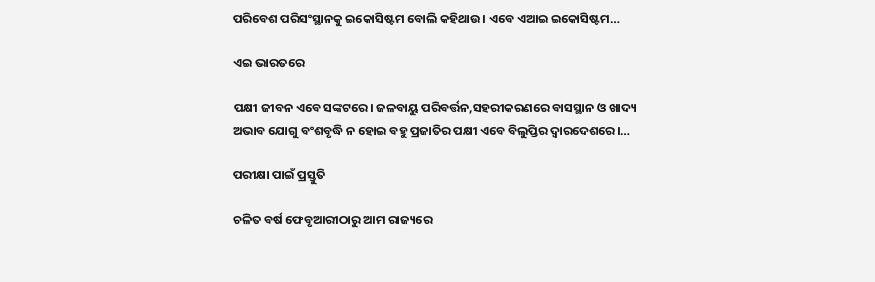ପରିବେଶ ପରିସଂସ୍ଥାନକୁ ଇକୋସିଷ୍ଟମ ବୋଲି କହିଥାଉ। ଏବେ ଏଆଇ ଇକୋସିଷ୍ଟମ…

ଏଇ ଭାରତରେ

ପକ୍ଷୀ ଜୀବନ ଏବେ ସଙ୍କଟରେ। ଜଳବାୟୁ ପରିବର୍ତ୍ତନ,ସହରୀକରଣରେ ବାସସ୍ଥାନ ଓ ଖାଦ୍ୟ ଅଭାବ ଯୋଗୁ ବଂଶବୃଦ୍ଧି ନ ହୋଇ ବହୁ ପ୍ରଜାତିର ପକ୍ଷୀ ଏବେ ବିଲୁପ୍ତିର ଦ୍ୱାରଦେଶରେ।…

ପରୀକ୍ଷା ପାଇଁ ପ୍ରସ୍ତୁତି

ଚଳିତ ବର୍ଷ ଫେବୃଆରୀଠାରୁ ଆମ ରାଜ୍ୟରେ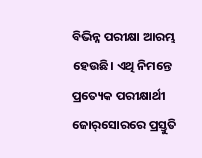ବିଭିନ୍ନ ପରୀକ୍ଷା ଆରମ୍ଭ ହେଉଛି। ଏଥି ନିମନ୍ତେ ପ୍ରତ୍ୟେକ ପରୀକ୍ଷାର୍ଥୀ ଜୋର୍‌ସୋରରେ ପ୍ରସ୍ତୁତି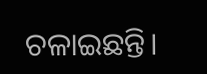ଚଳାଇଛନ୍ତି।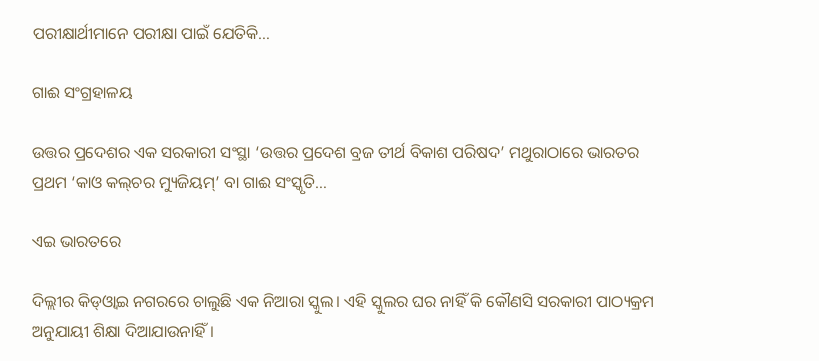ପରୀକ୍ଷାର୍ଥୀମାନେ ପରୀକ୍ଷା ପାଇଁ ଯେତିକି…

ଗାଈ ସଂଗ୍ରହାଳୟ

ଉତ୍ତର ପ୍ରଦେଶର ଏକ ସରକାରୀ ସଂସ୍ଥା ‘ଉତ୍ତର ପ୍ରଦେଶ ବ୍ରଜ ତୀର୍ଥ ବିକାଶ ପରିଷଦ’ ମଥୁରାଠାରେ ଭାରତର ପ୍ରଥମ ‘କାଓ କଲ୍‌ଚର ମ୍ୟୁଜିୟମ୍‌’ ବା ଗାଈ ସଂସ୍କୃତି…

ଏଇ ଭାରତରେ

ଦିଲ୍ଲୀର କିଡ୍‌ଓ୍ବାଇ ନଗରରେ ଚାଲୁଛି ଏକ ନିଆରା ସ୍କୁଲ। ଏହି ସ୍କୁଲର ଘର ନାହିଁ କି କୌଣସି ସରକାରୀ ପାଠ୍ୟକ୍ରମ ଅନୁଯାୟୀ ଶିକ୍ଷା ଦିଆଯାଉନାହିଁ।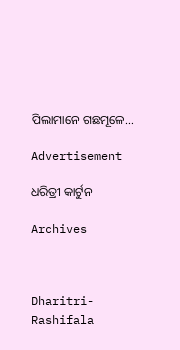ପିଲାମାନେ ଗଛମୂଳେ…

Advertisement

ଧରିତ୍ରୀ କାର୍ଟୁନ

Archives



Dharitri-Rashifala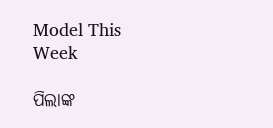Model This Week

ପିଲାଙ୍କ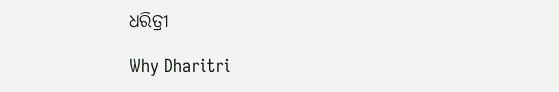ଧରିତ୍ରୀ

Why Dharitri